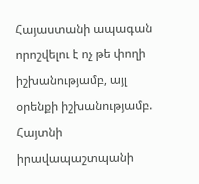Հայաստանի ապագան որոշվելու է ոչ թե փողի իշխանությամբ, այլ օրենքի իշխանությամբ. Հայտնի իրավապաշտպանի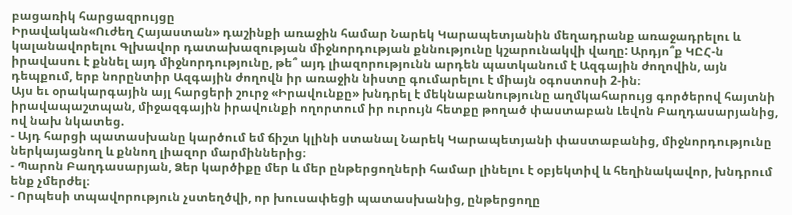բացառիկ հարցազրույցը
Իրավական«Ուժեղ Հայաստան» դաշինքի առաջին համար Նարեկ Կարապետյանին մեղադրանք առաջադրելու և կալանավորելու Գլխավոր դատախազության միջնորդության քննությունը կշարունակվի վաղը: Արդյո՞ք ԿԸՀ-ն իրավասու է քննել այդ միջնորդությունը, թե՞ այդ լիազորությունն արդեն պատկանում է Ազգային ժողովին, այն դեպքում, երբ նորընտիր Ազգային ժողովն իր առաջին նիստը գումարելու է միայն օգոստոսի 2-ին։
Այս եւ օրակարգային այլ հարցերի շուրջ «Իրավունքը» խնդրել է մեկնաբանությունը աղմկահարույց գործերով հայտնի իրավապաշտպան, միջազգային իրավունքի ողորտում իր ուրույն հետքը թողած փաստաբան Լեվոն Բաղդասարյանից, ով նախ նկատեց.
- Այդ հարցի պատասխանը կարծում եմ ճիշտ կլինի ստանալ Նարեկ Կարապետյանի փաստաբանից, միջնորդությունը ներկայացնող և քննող լիազոր մարմիններից։
- Պարոն Բաղդասարյան, Ձեր կարծիքը մեր և մեր ընթերցողների համար լինելու է օբյեկտիվ և հեղինակավոր, խնդրում ենք չմերժել։
- Որպեսի տպավորություն չստեղծվի, որ խուսափեցի պատասխանից, ընթերցողը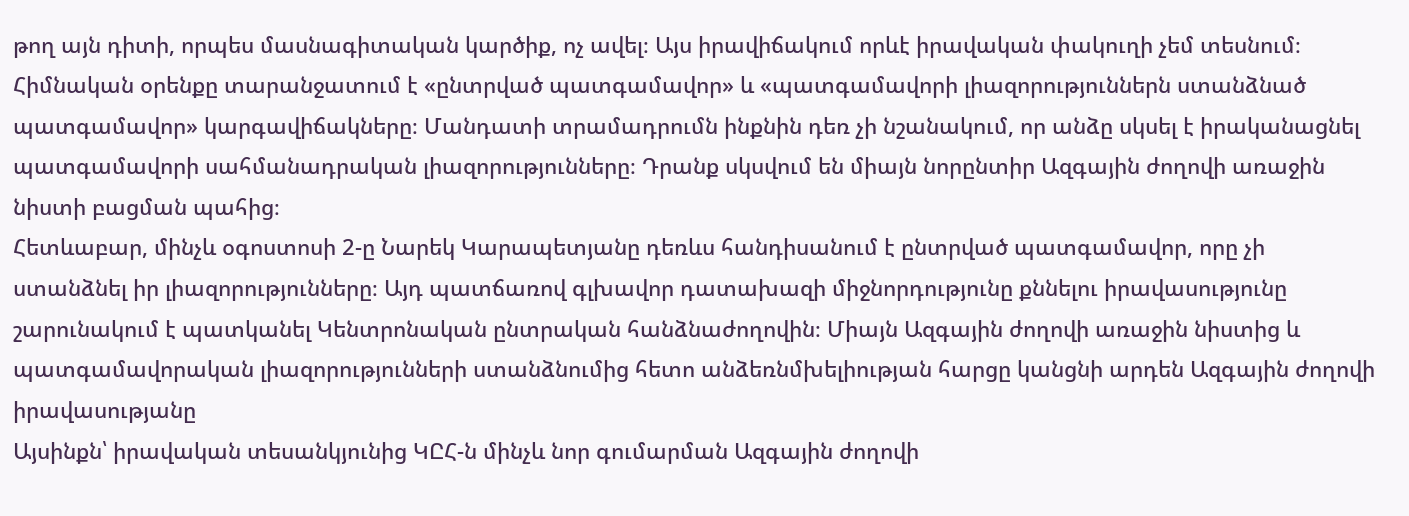թող այն դիտի, որպես մասնագիտական կարծիք, ոչ ավել։ Այս իրավիճակում որևէ իրավական փակուղի չեմ տեսնում։ Հիմնական օրենքը տարանջատում է «ընտրված պատգամավոր» և «պատգամավորի լիազորություններն ստանձնած պատգամավոր» կարգավիճակները։ Մանդատի տրամադրումն ինքնին դեռ չի նշանակում, որ անձը սկսել է իրականացնել պատգամավորի սահմանադրական լիազորությունները։ Դրանք սկսվում են միայն նորընտիր Ազգային ժողովի առաջին նիստի բացման պահից։
Հետևաբար, մինչև օգոստոսի 2-ը Նարեկ Կարապետյանը դեռևս հանդիսանում է ընտրված պատգամավոր, որը չի ստանձնել իր լիազորությունները։ Այդ պատճառով գլխավոր դատախազի միջնորդությունը քննելու իրավասությունը շարունակում է պատկանել Կենտրոնական ընտրական հանձնաժողովին։ Միայն Ազգային ժողովի առաջին նիստից և պատգամավորական լիազորությունների ստանձնումից հետո անձեռնմխելիության հարցը կանցնի արդեն Ազգային ժողովի իրավասությանը
Այսինքն՝ իրավական տեսանկյունից ԿԸՀ-ն մինչև նոր գումարման Ազգային ժողովի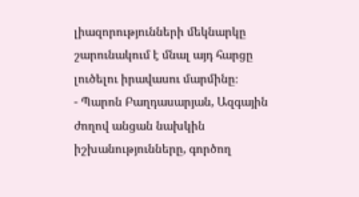լիազորությունների մեկնարկը շարունակում է մնալ այդ հարցը լուծելու իրավասու մարմինը։
- Պարոն Բաղդասարյան, Ազգային ժողով անցան նախկին իշխանությունները, գործող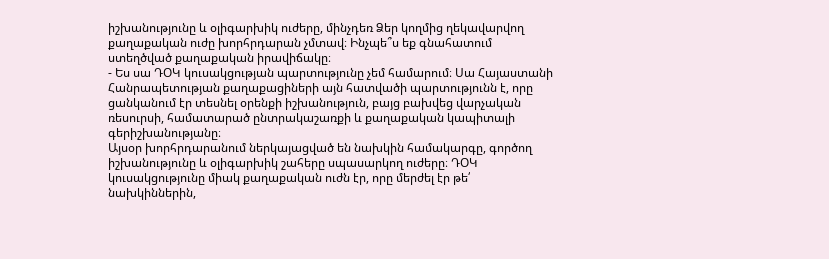իշխանությունը և օլիգարխիկ ուժերը, մինչդեռ Ձեր կողմից ղեկավարվող քաղաքական ուժը խորհրդարան չմտավ։ Ինչպե՞ս եք գնահատում ստեղծված քաղաքական իրավիճակը։
- Ես սա ԴՕԿ կուսակցության պարտությունը չեմ համարում։ Սա Հայաստանի Հանրապետության քաղաքացիների այն հատվածի պարտությունն է, որը ցանկանում էր տեսնել օրենքի իշխանություն, բայց բախվեց վարչական ռեսուրսի, համատարած ընտրակաշառքի և քաղաքական կապիտալի գերիշխանությանը։
Այսօր խորհրդարանում ներկայացված են նախկին համակարգը, գործող իշխանությունը և օլիգարխիկ շահերը սպասարկող ուժերը։ ԴՕԿ կուսակցությունը միակ քաղաքական ուժն էր, որը մերժել էր թե՛ նախկիններին,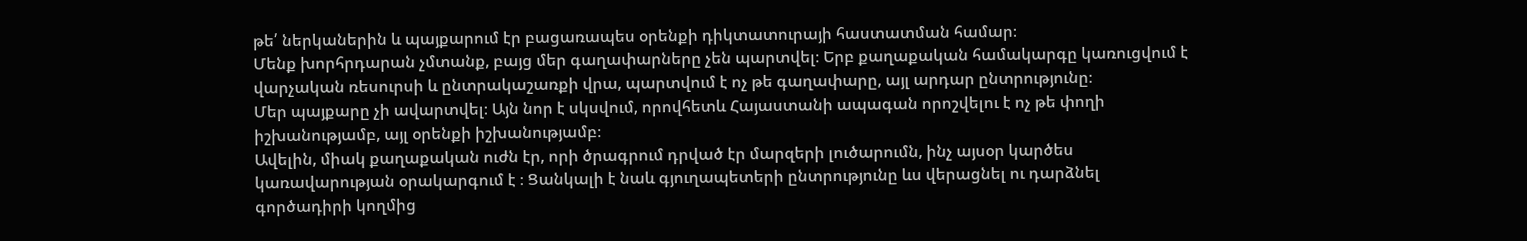թե՛ ներկաներին և պայքարում էր բացառապես օրենքի դիկտատուրայի հաստատման համար։
Մենք խորհրդարան չմտանք, բայց մեր գաղափարները չեն պարտվել։ Երբ քաղաքական համակարգը կառուցվում է վարչական ռեսուրսի և ընտրակաշառքի վրա, պարտվում է ոչ թե գաղափարը, այլ արդար ընտրությունը։
Մեր պայքարը չի ավարտվել։ Այն նոր է սկսվում, որովհետև Հայաստանի ապագան որոշվելու է ոչ թե փողի իշխանությամբ, այլ օրենքի իշխանությամբ։
Ավելին, միակ քաղաքական ուժն էր, որի ծրագրում դրված էր մարզերի լուծարումն, ինչ այսօր կարծես կառավարության օրակարգում է ։ Ցանկալի է նաև գյուղապետերի ընտրությունը ևս վերացնել ու դարձնել գործադիրի կողմից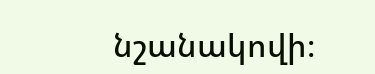նշանակովի։